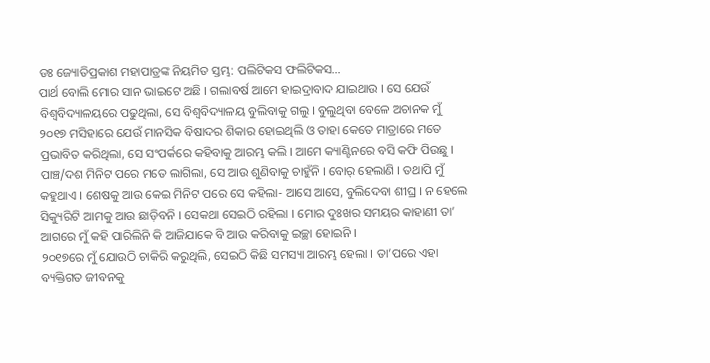ଡଃ ଜ୍ୟୋତିପ୍ରକାଶ ମହାପାତ୍ରଙ୍କ ନିୟମିତ ସ୍ତମ୍ଭ: ପଲିଟିକସ ଫଲିଟିକସ…
ପାର୍ଥ ବୋଲି ମୋର ସାନ ଭାଇଟେ ଅଛି । ଗଲାବର୍ଷ ଆମେ ହାଇଦ୍ରାବାଦ ଯାଇଥାଉ । ସେ ଯେଉଁ ବିଶ୍ୱବିଦ୍ୟାଳୟରେ ପଢୁଥିଲା, ସେ ବିଶ୍ୱବିଦ୍ୟାଳୟ ବୁଲିବାକୁ ଗଲୁ । ବୁଲୁଥିବା ବେଳେ ଅଚାନକ ମୁଁ ୨୦୧୭ ମସିହାରେ ଯେଉଁ ମାନସିକ ବିଷାଦର ଶିକାର ହୋଇଥିଲି ଓ ତାହା କେତେ ମାତ୍ରାରେ ମତେ ପ୍ରଭାବିତ କରିଥିଲା, ସେ ସଂପର୍କରେ କହିବାକୁ ଆରମ୍ଭ କଲି । ଆମେ କ୍ୟାଣ୍ଟିନରେ ବସି କଫି ପିଉଛୁ । ପାଞ୍ଚ/ଦଶ ମିନିଟ ପରେ ମତେ ଲାଗିଲା, ସେ ଆଉ ଶୁଣିବାକୁ ଚାହୁଁନି । ବୋର୍ ହେଲାଣି । ତଥାପି ମୁଁ କହୁଥାଏ । ଶେଷକୁ ଆଉ କେଇ ମିନିଟ ପରେ ସେ କହିଲା- ଆସେ ଆସେ, ବୁଲିଦେବା ଶୀଘ୍ର । ନ ହେଲେ ସିକ୍ୟୁରିଟି ଆମକୁ ଆଉ ଛାଡ଼ିବନି । ସେକଥା ସେଇଠି ରହିଲା । ମୋର ଦୁଃଖର ସମୟର କାହାଣୀ ତା’ ଆଗରେ ମୁଁ କହି ପାରିଲିନି କି ଆଜିଯାକେ ବି ଆଉ କରିବାକୁ ଇଚ୍ଛା ହୋଇନି ।
୨୦୧୭ରେ ମୁଁ ଯୋଉଠି ଚାକିରି କରୁଥିଲି, ସେଇଠି କିଛି ସମସ୍ୟା ଆରମ୍ଭ ହେଲା । ତା’ପରେ ଏହା ବ୍ୟକ୍ତିଗତ ଜୀବନକୁ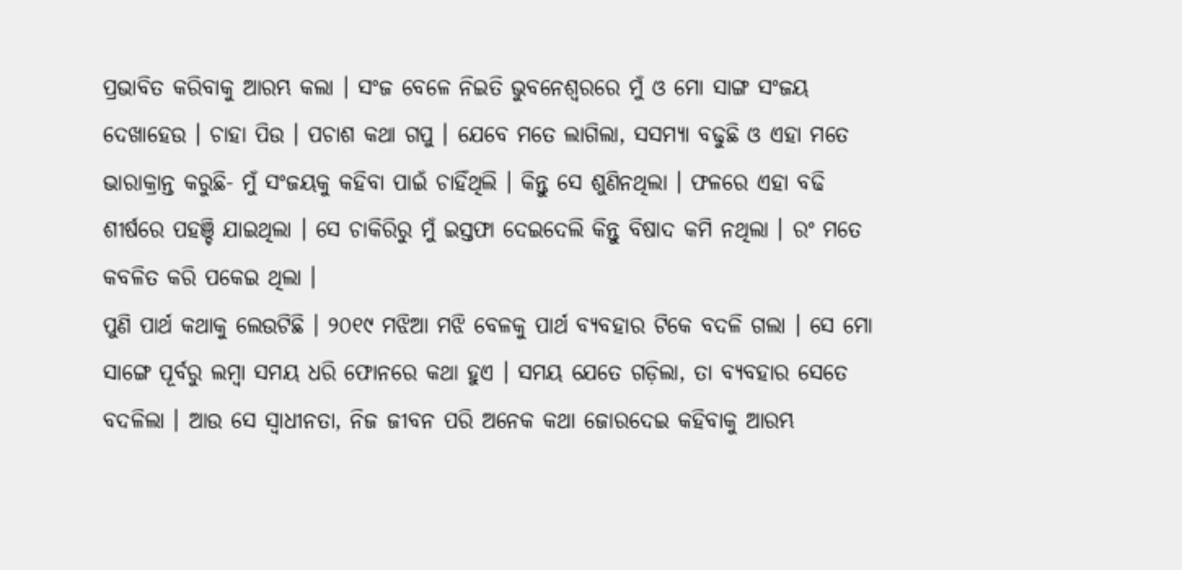ପ୍ରଭାବିତ କରିବାକୁ ଆରମ୍ଭ କଲା । ସଂଜ ବେଳେ ନିଇତି ଭୁବନେଶ୍ୱରରେ ମୁଁ ଓ ମୋ ସାଙ୍ଗ ସଂଜୟ ଦେଖାହେଉ । ଚାହା ପିଉ । ପଚାଶ କଥା ଗପୁ । ଯେବେ ମତେ ଲାଗିଲା, ସସମ୍ୟା ବଢୁଛି ଓ ଏହା ମତେ ଭାରାକ୍ରାନ୍ତ କରୁଛି- ମୁଁ ସଂଜୟକୁ କହିବା ପାଇଁ ଚାହିଁଥିଲି । କିନ୍ତୁ ସେ ଶୁଣିନଥିଲା । ଫଳରେ ଏହା ବଢି ଶୀର୍ଷରେ ପହଞ୍ଚି ଯାଇଥିଲା । ସେ ଚାକିରିରୁ ମୁଁ ଇସ୍ତଫା ଦେଇଦେଲି କିନ୍ତୁ ବିଷାଦ କମି ନଥିଲା । ରଂ ମତେ କବଳିତ କରି ପକେଇ ଥିଲା ।
ପୁଣି ପାର୍ଥ କଥାକୁ ଲେଉଟିଛି । ୨୦୧୯ ମଝିଆ ମଝି ବେଳକୁ ପାର୍ଥ ବ୍ୟବହାର ଟିକେ ବଦଳି ଗଲା । ସେ ମୋ ସାଙ୍ଗେ ପୂର୍ବରୁ ଲମ୍ବା ସମୟ ଧରି ଫୋନରେ କଥା ହୁଏ । ସମୟ ଯେତେ ଗଡ଼ିଲା, ତା ବ୍ୟବହାର ସେତେ ବଦଳିଲା । ଆଉ ସେ ସ୍ୱାଧୀନତା, ନିଜ ଜୀବନ ପରି ଅନେକ କଥା ଜୋରଦେଇ କହିବାକୁ ଆରମ୍ଭ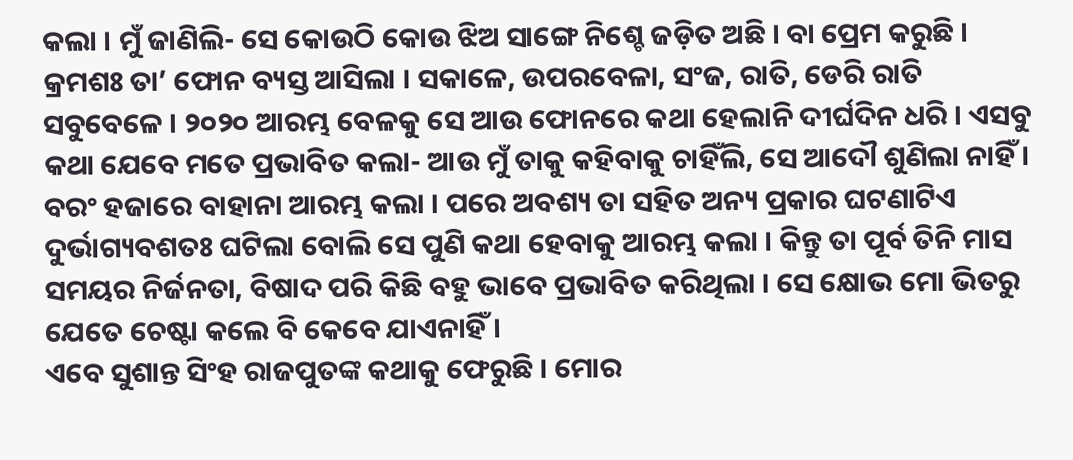କଲା । ମୁଁ ଜାଣିଲି- ସେ କୋଉଠି କୋଉ ଝିଅ ସାଙ୍ଗେ ନିଶ୍ଚେ ଜଡ଼ିତ ଅଛି । ବା ପ୍ରେମ କରୁଛି । କ୍ରମଶଃ ତା’ ଫୋନ ବ୍ୟସ୍ତ ଆସିଲା । ସକାଳେ, ଉପରବେଳା, ସଂଜ, ରାତି, ଡେରି ରାତି ସବୁବେଳେ । ୨୦୨୦ ଆରମ୍ଭ ବେଳକୁ ସେ ଆଉ ଫୋନରେ କଥା ହେଲାନି ଦୀର୍ଘଦିନ ଧରି । ଏସବୁ କଥା ଯେବେ ମତେ ପ୍ରଭାବିତ କଲା- ଆଉ ମୁଁ ତାକୁ କହିବାକୁ ଚାହିଁଲି, ସେ ଆଦୌ ଶୁଣିଲା ନାହିଁ । ବରଂ ହଜାରେ ବାହାନା ଆରମ୍ଭ କଲା । ପରେ ଅବଶ୍ୟ ତା ସହିତ ଅନ୍ୟ ପ୍ରକାର ଘଟଣାଟିଏ ଦୁର୍ଭାଗ୍ୟବଶତଃ ଘଟିଲା ବୋଲି ସେ ପୁଣି କଥା ହେବାକୁ ଆରମ୍ଭ କଲା । କିନ୍ତୁ ତା ପୂର୍ବ ତିନି ମାସ ସମୟର ନିର୍ଜନତା, ବିଷାଦ ପରି କିଛି ବହୁ ଭାବେ ପ୍ରଭାବିତ କରିଥିଲା । ସେ କ୍ଷୋଭ ମୋ ଭିତରୁ ଯେତେ ଚେଷ୍ଟା କଲେ ବି କେବେ ଯାଏନାହିଁ ।
ଏବେ ସୁଶାନ୍ତ ସିଂହ ରାଜପୁତଙ୍କ କଥାକୁ ଫେରୁଛି । ମୋର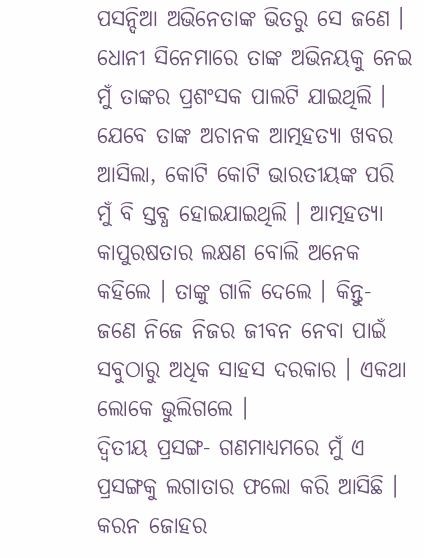ପସନ୍ଦିଆ ଅଭିନେତାଙ୍କ ଭିତରୁ ସେ ଜଣେ । ଧୋନୀ ସିନେମାରେ ତାଙ୍କ ଅଭିନୟକୁ ନେଇ ମୁଁ ତାଙ୍କର ପ୍ରଶଂସକ ପାଲଟି ଯାଇଥିଲି । ଯେବେ ତାଙ୍କ ଅଚାନକ ଆତ୍ମହତ୍ୟା ଖବର ଆସିଲା, କୋଟି କୋଟି ଭାରତୀୟଙ୍କ ପରି ମୁଁ ବି ସ୍ତବ୍ଧ ହୋଇଯାଇଥିଲି । ଆତ୍ମହତ୍ୟା କାପୁରଷତାର ଲକ୍ଷଣ ବୋଲି ଅନେକ କହିଲେ । ତାଙ୍କୁ ଗାଳି ଦେଲେ । କିନ୍ତୁ- ଜଣେ ନିଜେ ନିଜର ଜୀବନ ନେବା ପାଇଁ ସବୁଠାରୁ ଅଧିକ ସାହସ ଦରକାର । ଏକଥା ଲୋକେ ଭୁଲିଗଲେ ।
ଦ୍ୱିତୀୟ ପ୍ରସଙ୍ଗ- ଗଣମାଧ୍ୟମରେ ମୁଁ ଏ ପ୍ରସଙ୍ଗକୁ ଲଗାତାର ଫଲୋ କରି ଆସିଛି । କରନ ଜୋହର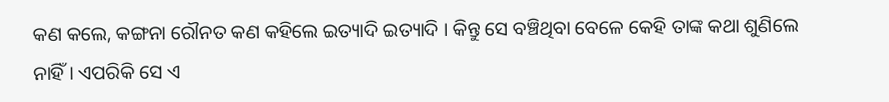କଣ କଲେ, କଙ୍ଗନା ରୌନତ କଣ କହିଲେ ଇତ୍ୟାଦି ଇତ୍ୟାଦି । କିନ୍ତୁ ସେ ବଞ୍ଚିଥିବା ବେଳେ କେହି ତାଙ୍କ କଥା ଶୁଣିଲେ ନାହିଁ । ଏପରିକି ସେ ଏ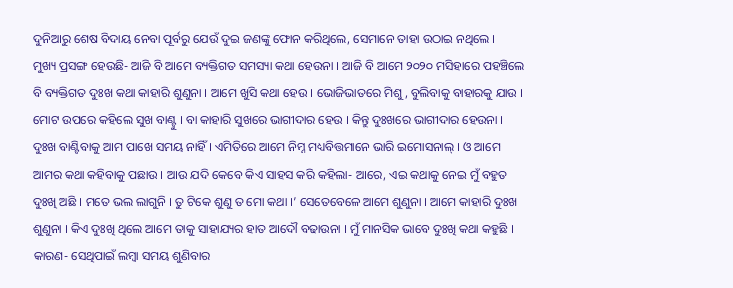ଦୁନିଆରୁ ଶେଷ ବିଦାୟ ନେବା ପୂର୍ବରୁ ଯେଉଁ ଦୁଇ ଜଣଙ୍କୁ ଫୋନ କରିଥିଲେ, ସେମାନେ ତାହା ଉଠାଇ ନଥିଲେ ।
ମୁଖ୍ୟ ପ୍ରସଙ୍ଗ ହେଉଛି- ଆଜି ବି ଆମେ ବ୍ୟକ୍ତିଗତ ସମସ୍ୟା କଥା ହେଉନା । ଆଜି ବି ଆମେ ୨୦୨୦ ମସିହାରେ ପହଞ୍ଚିଲେ ବି ବ୍ୟକ୍ତିଗତ ଦୁଃଖ କଥା କାହାରି ଶୁଣୁନା । ଆମେ ଖୁସି କଥା ହେଉ । ଭୋଜିଭାତରେ ମିଶୁ, ବୁଲିବାକୁ ବାହାରକୁ ଯାଉ । ମୋଟ ଉପରେ କହିଲେ ସୁଖ ବାଣ୍ଟୁ । ବା କାହାରି ସୁଖରେ ଭାଗୀଦାର ହେଉ । କିନ୍ତୁ ଦୁଃଖରେ ଭାଗୀଦାର ହେଉନା । ଦୁଃଖ ବାଣ୍ଟିବାକୁ ଆମ ପାଖେ ସମୟ ନାହିଁ । ଏମିତିରେ ଆମେ ନିମ୍ନ ମଧ୍ୟବିତ୍ତମାନେ ଭାରି ଇମୋସନାଲ୍ । ଓ ଆମେ ଆମର କଥା କହିବାକୁ ପଛାଉ । ଆଉ ଯଦି କେବେ କିଏ ସାହସ କରି କହିଲା- ଆରେ, ଏଇ କଥାକୁ ନେଇ ମୁଁ ବହୁତ ଦୁଃଖି ଅଛି । ମତେ ଭଲ ଲାଗୁନି । ତୁ ଟିକେ ଶୁଣୁ ତ ମୋ କଥା ।’ ସେତେବେଳେ ଆମେ ଶୁଣୁନା । ଆମେ କାହାରି ଦୁଃଖ ଶୁଣୁନା । କିଏ ଦୁଃଖି ଥିଲେ ଆମେ ତାକୁ ସାହାଯ୍ୟର ହାତ ଆଦୌ ବଢାଉନା । ମୁଁ ମାନସିକ ଭାବେ ଦୁଃଖି କଥା କହୁଛି । କାରଣ- ସେଥିପାଇଁ ଲମ୍ବା ସମୟ ଶୁଣିବାର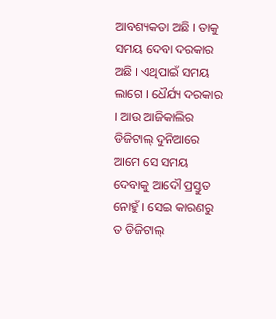ଆବଶ୍ୟକତା ଅଛି । ତାକୁ ସମୟ ଦେବା ଦରକାର ଅଛି । ଏଥିପାଇଁ ସମୟ ଲାଗେ । ଧୈର୍ଯ୍ୟ ଦରକାର । ଆଉ ଆଜିକାଲିର ଡିଜିଟାଲ୍ ଦୁନିଆରେ ଆମେ ସେ ସମୟ ଦେବାକୁ ଆଦୌ ପ୍ରସ୍ତୁତ ନୋହୁଁ । ସେଇ କାରଣରୁ ତ ଡିଜିଟାଲ୍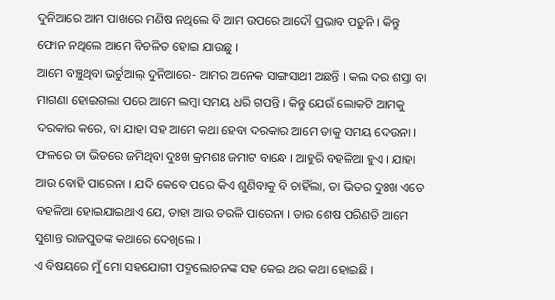ଦୁନିଆରେ ଆମ ପାଖରେ ମଣିଷ ନଥିଲେ ବି ଆମ ଉପରେ ଆଦୌ ପ୍ରଭାବ ପଡ଼ୁନି । କିନ୍ତୁ ଫୋନ ନଥିଲେ ଆମେ ବିଚଳିତ ହୋଇ ଯାଉଛୁ ।
ଆମେ ବଞ୍ଚୁଥିବା ଭର୍ଚୁଆଲ୍ ଦୁନିଆରେ- ଆମର ଅନେକ ସାଙ୍ଗସାଥୀ ଅଛନ୍ତି । କଲ ଦର ଶସ୍ତା ବା ମାଗଣା ହୋଇଗଲା ପରେ ଆମେ ଲମ୍ବା ସମୟ ଧରି ଗପନ୍ତି । କିନ୍ତୁ ଯେଉଁ ଲୋକଟି ଆମକୁ ଦରକାର କରେ, ବା ଯାହା ସହ ଆମେ କଥା ହେବା ଦରକାର ଆମେ ତାକୁ ସମୟ ଦେଉନା । ଫଳରେ ତା ଭିତରେ ଜମିଥିବା ଦୁଃଖ କ୍ରମଶଃ ଜମାଟ ବାନ୍ଧେ । ଆହୁରି ବହଳିଆ ହୁଏ । ଯାହା ଆଉ ବୋହି ପାରେନା । ଯଦି କେବେ ପରେ କିଏ ଶୁଣିବାକୁ ବି ଚାହିଁଲା, ତା ଭିତର ଦୁଃଖ ଏତେ ବହଳିଆ ହୋଇଯାଇଥାଏ ଯେ, ତାହା ଆଉ ତରଳି ପାରେନା । ତାର ଶେଷ ପରିଣତି ଆମେ ସୁଶାନ୍ତ ରାଜପୁତଙ୍କ କଥାରେ ଦେଖିଲେ ।
ଏ ବିଷୟରେ ମୁଁ ମୋ ସହଯୋଗୀ ପଦ୍ମଲୋଚନଙ୍କ ସହ କେଇ ଥର କଥା ହୋଇଛି ।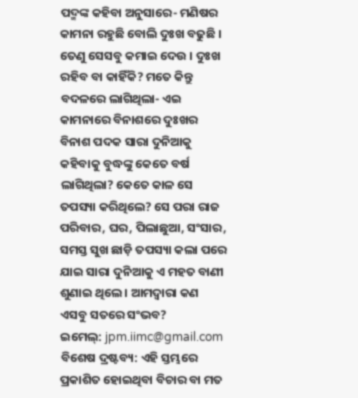ପଦ୍ମଙ୍କ କହିବା ଅନୁସାରେ- ମଣିଷର କାମନା ରହୁଛି ବୋଲି ଦୁଃଖ ବଢୁଛି । ତେଣୁ ସେସବୁ କମାଇ ଦେଉ । ଦୁଃଖ ରହିବ ବା କାହିଁକି? ମତେ କିନ୍ତୁ ବଦଳରେ ଲାଗିଥିଲା- ଏଇ କାମନାରେ ବିନାଶରେ ଦୁଃଖର ବିନାଶ ପଦକ ସାରା ଦୁନିଆକୁ କହିବାକୁ ବୁଦ୍ଧଙ୍କୁ କେତେ ବର୍ଷ ଲାଗିଥିଲା? କେତେ କାଳ ସେ ତପସ୍ୟା କରିଥିଲେ? ସେ ପରା ରାଜ ପରିବାର, ଘର, ପିଲାଛୁଆ, ସଂସାର, ସମସ୍ତ ସୁଖ ଛାଡ଼ି ତପସ୍ୟା କଲା ପରେ ଯାଇ ସାରା ଦୁନିଆକୁ ଏ ମହତ ବାଣୀ ଶୁଣାଇ ଥିଲେ । ଆମଦ୍ୱାରା କଣ ଏସବୁ ସତରେ ସଂଭବ?
ଇମେଲ୍: jpm.iimc@gmail.com
ବିଶେଷ ଦ୍ରଷ୍ଟବ୍ୟ: ଏହି ସ୍ତମ୍ଭରେ ପ୍ରକାଶିତ ହୋଇଥିବା ବିଚାର ବା ମତ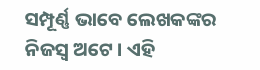ସମ୍ପୂର୍ଣ୍ଣ ଭାବେ ଲେଖକଙ୍କର ନିଜସ୍ୱ ଅଟେ । ଏହି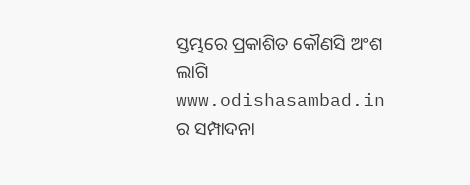ସ୍ତମ୍ଭରେ ପ୍ରକାଶିତ କୌଣସି ଅଂଶ ଲାଗି www.odishasambad.in ର ସମ୍ପାଦନା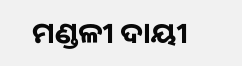ମଣ୍ଡଳୀ ଦାୟୀ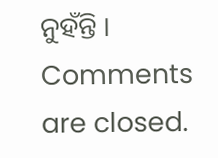ନୁହଁନ୍ତି ।
Comments are closed.